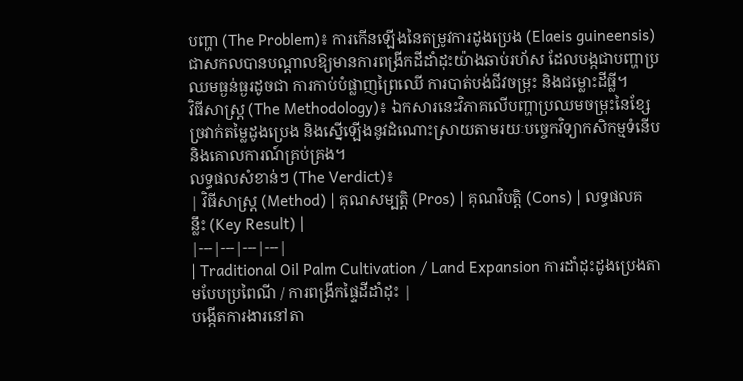បញ្ហា (The Problem)៖ ការកើនឡើងនៃតម្រូវការដូងប្រេង (Elaeis guineensis) ជាសកលបានបណ្តាលឱ្យមានការពង្រីកដីដាំដុះយ៉ាងឆាប់រហ័ស ដែលបង្កជាបញ្ហាប្រឈមធ្ងន់ធ្ងរដូចជា ការកាប់បំផ្លាញព្រៃឈើ ការបាត់បង់ជីវចម្រុះ និងជម្លោះដីធ្លី។
វិធីសាស្ត្រ (The Methodology)៖ ឯកសារនេះវិភាគលើបញ្ហាប្រឈមចម្រុះនៃខ្សែច្រវាក់តម្លៃដូងប្រេង និងស្នើឡើងនូវដំណោះស្រាយតាមរយៈបច្ចេកវិទ្យាកសិកម្មទំនើប និងគោលការណ៍គ្រប់គ្រង។
លទ្ធផលសំខាន់ៗ (The Verdict)៖
| វិធីសាស្ត្រ (Method) | គុណសម្បត្តិ (Pros) | គុណវិបត្តិ (Cons) | លទ្ធផលគន្លឹះ (Key Result) |
|---|---|---|---|
| Traditional Oil Palm Cultivation / Land Expansion ការដាំដុះដូងប្រេងតាមបែបប្រពៃណី / ការពង្រីកផ្ទៃដីដាំដុះ |
បង្កើតការងារនៅតា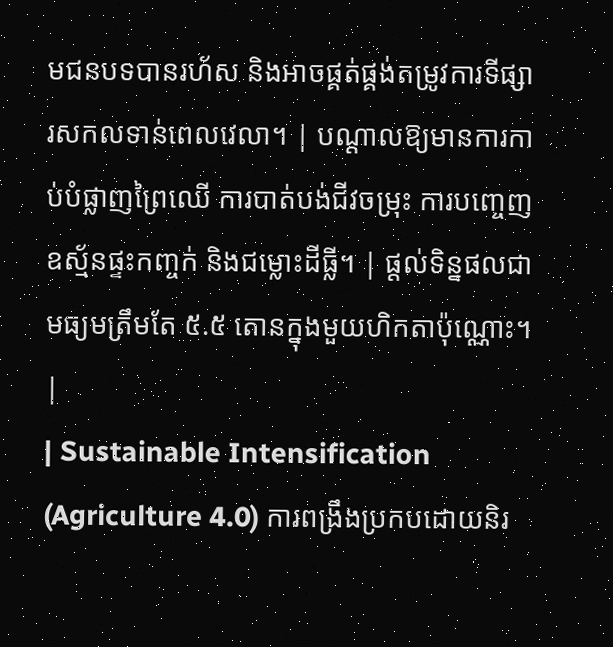មជនបទបានរហ័ស និងអាចផ្គត់ផ្គង់តម្រូវការទីផ្សារសកលទាន់ពេលវេលា។ | បណ្តាលឱ្យមានការកាប់បំផ្លាញព្រៃឈើ ការបាត់បង់ជីវចម្រុះ ការបញ្ចេញឧស្ម័នផ្ទះកញ្ចក់ និងជម្លោះដីធ្លី។ | ផ្តល់ទិន្នផលជាមធ្យមត្រឹមតែ ៥.៥ តោនក្នុងមួយហិកតាប៉ុណ្ណោះ។ |
| Sustainable Intensification (Agriculture 4.0) ការពង្រឹងប្រកបដោយនិរ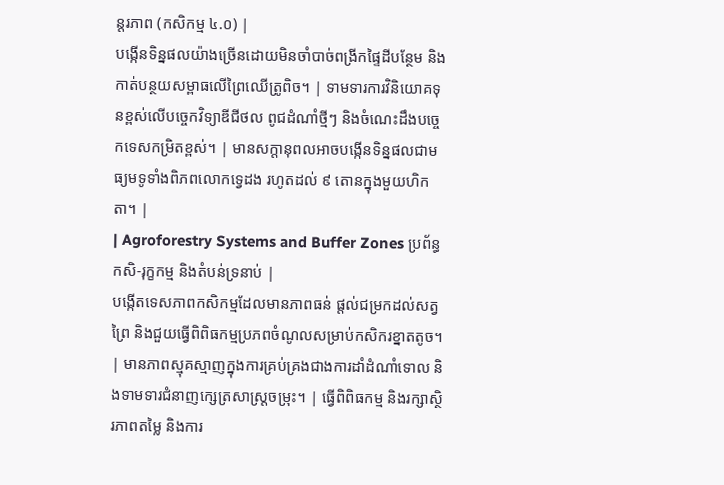ន្តរភាព (កសិកម្ម ៤.០) |
បង្កើនទិន្នផលយ៉ាងច្រើនដោយមិនចាំបាច់ពង្រីកផ្ទៃដីបន្ថែម និងកាត់បន្ថយសម្ពាធលើព្រៃឈើត្រូពិច។ | ទាមទារការវិនិយោគទុនខ្ពស់លើបច្ចេកវិទ្យាឌីជីថល ពូជដំណាំថ្មីៗ និងចំណេះដឹងបច្ចេកទេសកម្រិតខ្ពស់។ | មានសក្តានុពលអាចបង្កើនទិន្នផលជាមធ្យមទូទាំងពិភពលោកទ្វេដង រហូតដល់ ៩ តោនក្នុងមួយហិកតា។ |
| Agroforestry Systems and Buffer Zones ប្រព័ន្ធកសិ-រុក្ខកម្ម និងតំបន់ទ្រនាប់ |
បង្កើតទេសភាពកសិកម្មដែលមានភាពធន់ ផ្តល់ជម្រកដល់សត្វព្រៃ និងជួយធ្វើពិពិធកម្មប្រភពចំណូលសម្រាប់កសិករខ្នាតតូច។ | មានភាពស្មុគស្មាញក្នុងការគ្រប់គ្រងជាងការដាំដំណាំទោល និងទាមទារជំនាញក្សេត្រសាស្ត្រចម្រុះ។ | ធ្វើពិពិធកម្ម និងរក្សាស្ថិរភាពតម្លៃ និងការ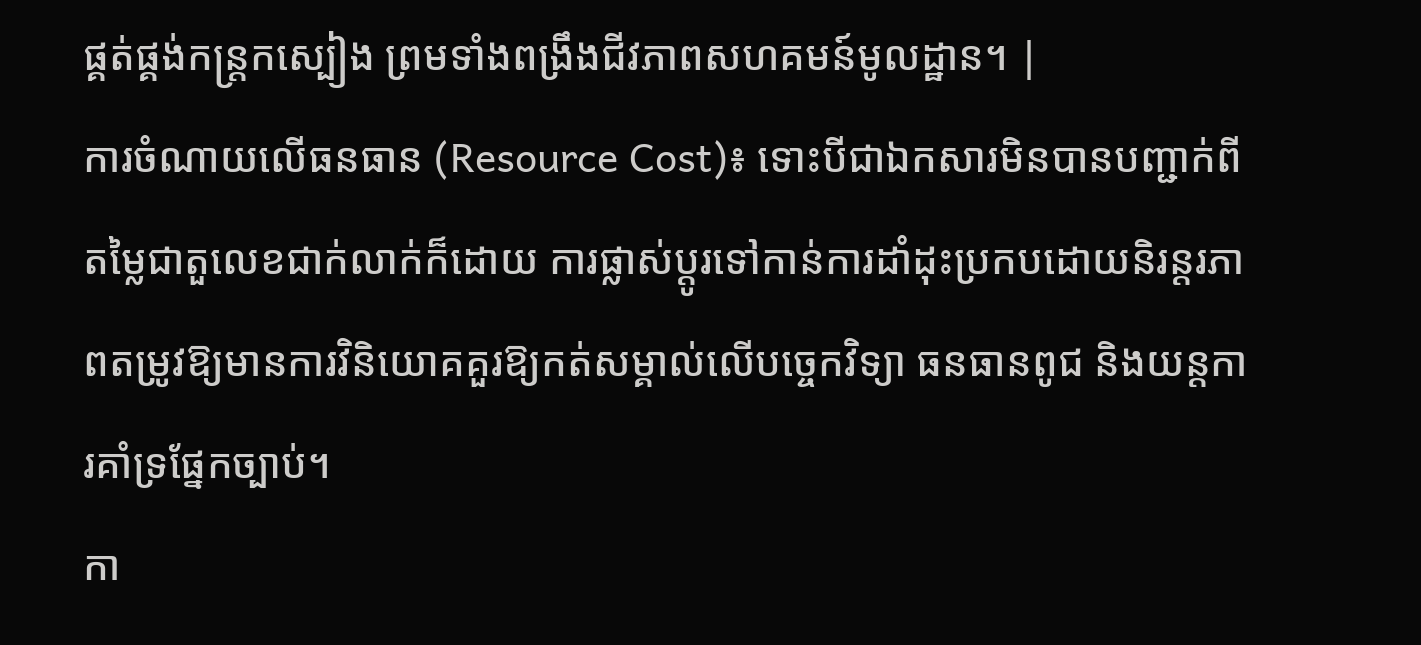ផ្គត់ផ្គង់កន្ត្រកស្បៀង ព្រមទាំងពង្រឹងជីវភាពសហគមន៍មូលដ្ឋាន។ |
ការចំណាយលើធនធាន (Resource Cost)៖ ទោះបីជាឯកសារមិនបានបញ្ជាក់ពីតម្លៃជាតួលេខជាក់លាក់ក៏ដោយ ការផ្លាស់ប្តូរទៅកាន់ការដាំដុះប្រកបដោយនិរន្តរភាពតម្រូវឱ្យមានការវិនិយោគគួរឱ្យកត់សម្គាល់លើបច្ចេកវិទ្យា ធនធានពូជ និងយន្តការគាំទ្រផ្នែកច្បាប់។
កា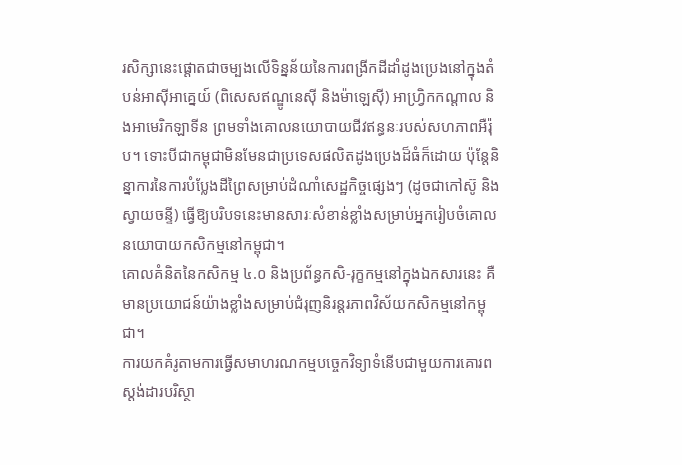រសិក្សានេះផ្តោតជាចម្បងលើទិន្នន័យនៃការពង្រីកដីដាំដូងប្រេងនៅក្នុងតំបន់អាស៊ីអាគ្នេយ៍ (ពិសេសឥណ្ឌូនេស៊ី និងម៉ាឡេស៊ី) អាហ្រ្វិកកណ្តាល និងអាមេរិកឡាទីន ព្រមទាំងគោលនយោបាយជីវឥន្ធនៈរបស់សហភាពអឺរ៉ុប។ ទោះបីជាកម្ពុជាមិនមែនជាប្រទេសផលិតដូងប្រេងដ៏ធំក៏ដោយ ប៉ុន្តែនិន្នាការនៃការបំប្លែងដីព្រៃសម្រាប់ដំណាំសេដ្ឋកិច្ចផ្សេងៗ (ដូចជាកៅស៊ូ និងស្វាយចន្ទី) ធ្វើឱ្យបរិបទនេះមានសារៈសំខាន់ខ្លាំងសម្រាប់អ្នករៀបចំគោលនយោបាយកសិកម្មនៅកម្ពុជា។
គោលគំនិតនៃកសិកម្ម ៤.០ និងប្រព័ន្ធកសិ-រុក្ខកម្មនៅក្នុងឯកសារនេះ គឺមានប្រយោជន៍យ៉ាងខ្លាំងសម្រាប់ជំរុញនិរន្តរភាពវិស័យកសិកម្មនៅកម្ពុជា។
ការយកគំរូតាមការធ្វើសមាហរណកម្មបច្ចេកវិទ្យាទំនើបជាមួយការគោរពស្តង់ដារបរិស្ថា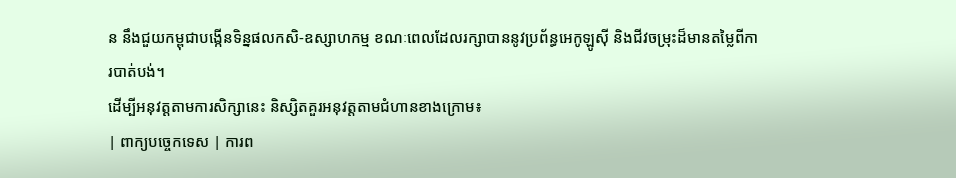ន នឹងជួយកម្ពុជាបង្កើនទិន្នផលកសិ-ឧស្សាហកម្ម ខណៈពេលដែលរក្សាបាននូវប្រព័ន្ធអេកូឡូស៊ី និងជីវចម្រុះដ៏មានតម្លៃពីការបាត់បង់។
ដើម្បីអនុវត្តតាមការសិក្សានេះ និស្សិតគួរអនុវត្តតាមជំហានខាងក្រោម៖
| ពាក្យបច្ចេកទេស | ការព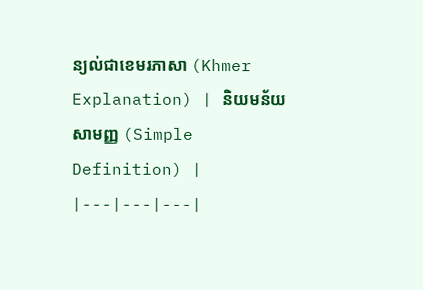ន្យល់ជាខេមរភាសា (Khmer Explanation) | និយមន័យសាមញ្ញ (Simple Definition) |
|---|---|---|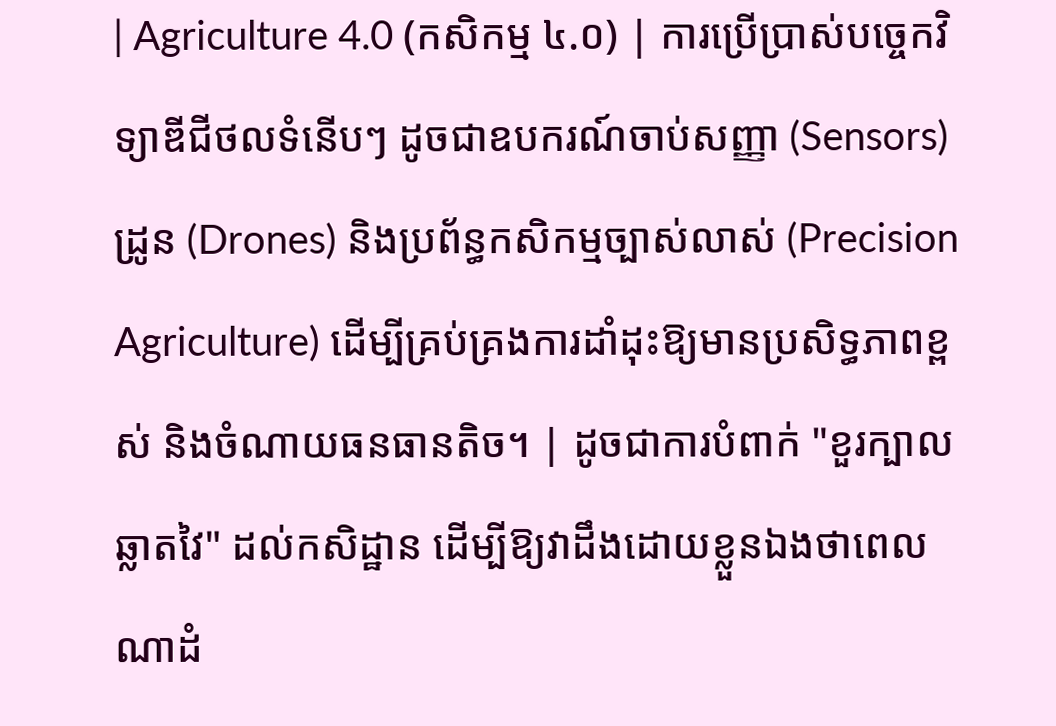| Agriculture 4.0 (កសិកម្ម ៤.០) | ការប្រើប្រាស់បច្ចេកវិទ្យាឌីជីថលទំនើបៗ ដូចជាឧបករណ៍ចាប់សញ្ញា (Sensors) ដ្រូន (Drones) និងប្រព័ន្ធកសិកម្មច្បាស់លាស់ (Precision Agriculture) ដើម្បីគ្រប់គ្រងការដាំដុះឱ្យមានប្រសិទ្ធភាពខ្ពស់ និងចំណាយធនធានតិច។ | ដូចជាការបំពាក់ "ខួរក្បាលឆ្លាតវៃ" ដល់កសិដ្ឋាន ដើម្បីឱ្យវាដឹងដោយខ្លួនឯងថាពេលណាដំ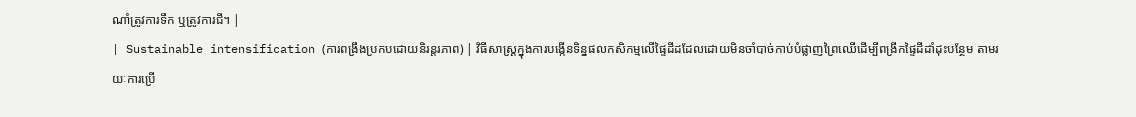ណាំត្រូវការទឹក ឬត្រូវការជី។ |
| Sustainable intensification (ការពង្រឹងប្រកបដោយនិរន្តរភាព) | វិធីសាស្ត្រក្នុងការបង្កើនទិន្នផលកសិកម្មលើផ្ទៃដីដដែលដោយមិនចាំបាច់កាប់បំផ្លាញព្រៃឈើដើម្បីពង្រីកផ្ទៃដីដាំដុះបន្ថែម តាមរយៈការប្រើ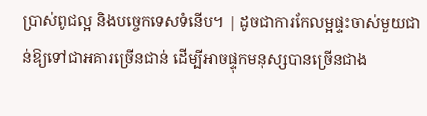ប្រាស់ពូជល្អ និងបច្ចេកទេសទំនើប។ | ដូចជាការកែលម្អផ្ទះចាស់មួយជាន់ឱ្យទៅជាអគារច្រើនជាន់ ដើម្បីអាចផ្ទុកមនុស្សបានច្រើនជាង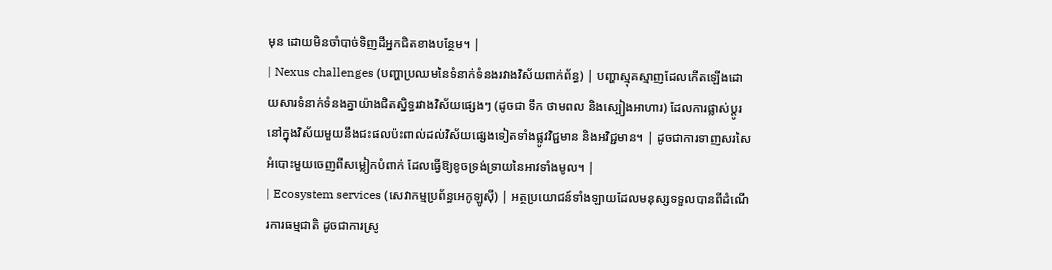មុន ដោយមិនចាំបាច់ទិញដីអ្នកជិតខាងបន្ថែម។ |
| Nexus challenges (បញ្ហាប្រឈមនៃទំនាក់ទំនងរវាងវិស័យពាក់ព័ន្ធ) | បញ្ហាស្មុគស្មាញដែលកើតឡើងដោយសារទំនាក់ទំនងគ្នាយ៉ាងជិតស្និទ្ធរវាងវិស័យផ្សេងៗ (ដូចជា ទឹក ថាមពល និងស្បៀងអាហារ) ដែលការផ្លាស់ប្តូរនៅក្នុងវិស័យមួយនឹងជះផលប៉ះពាល់ដល់វិស័យផ្សេងទៀតទាំងផ្លូវវិជ្ជមាន និងអវិជ្ជមាន។ | ដូចជាការទាញសរសៃអំបោះមួយចេញពីសម្លៀកបំពាក់ ដែលធ្វើឱ្យខូចទ្រង់ទ្រាយនៃអាវទាំងមូល។ |
| Ecosystem services (សេវាកម្មប្រព័ន្ធអេកូឡូស៊ី) | អត្ថប្រយោជន៍ទាំងឡាយដែលមនុស្សទទួលបានពីដំណើរការធម្មជាតិ ដូចជាការស្រូ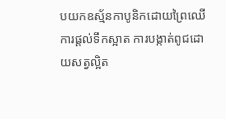បយកឧស្ម័នកាបូនិកដោយព្រៃឈើ ការផ្តល់ទឹកស្អាត ការបង្កាត់ពូជដោយសត្វល្អិត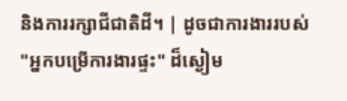និងការរក្សាជីជាតិដី។ | ដូចជាការងាររបស់ "អ្នកបម្រើការងារផ្ទះ" ដ៏ស្ងៀម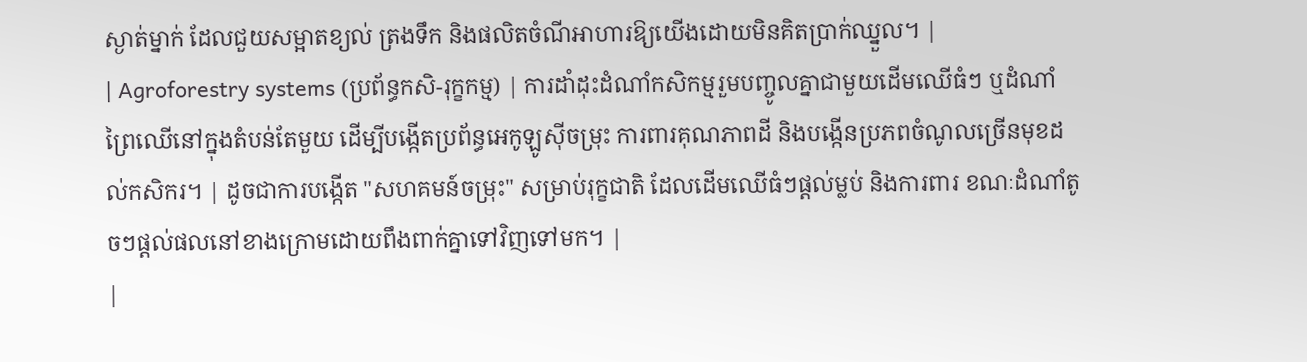ស្ងាត់ម្នាក់ ដែលជួយសម្អាតខ្យល់ ត្រងទឹក និងផលិតចំណីអាហារឱ្យយើងដោយមិនគិតប្រាក់ឈ្នួល។ |
| Agroforestry systems (ប្រព័ន្ធកសិ-រុក្ខកម្ម) | ការដាំដុះដំណាំកសិកម្មរួមបញ្ចូលគ្នាជាមួយដើមឈើធំៗ ឬដំណាំព្រៃឈើនៅក្នុងតំបន់តែមួយ ដើម្បីបង្កើតប្រព័ន្ធអេកូឡូស៊ីចម្រុះ ការពារគុណភាពដី និងបង្កើនប្រភពចំណូលច្រើនមុខដល់កសិករ។ | ដូចជាការបង្កើត "សហគមន៍ចម្រុះ" សម្រាប់រុក្ខជាតិ ដែលដើមឈើធំៗផ្តល់ម្លប់ និងការពារ ខណៈដំណាំតូចៗផ្តល់ផលនៅខាងក្រោមដោយពឹងពាក់គ្នាទៅវិញទៅមក។ |
|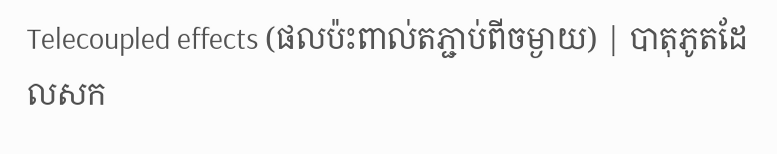Telecoupled effects (ផលប៉ះពាល់តភ្ជាប់ពីចម្ងាយ) | បាតុភូតដែលសក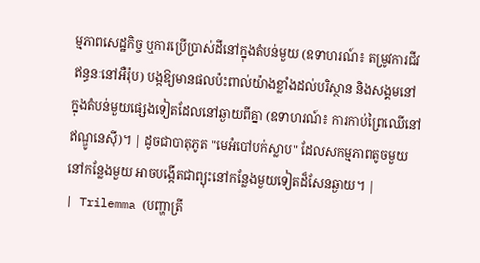ម្មភាពសេដ្ឋកិច្ច ឬការប្រើប្រាស់ដីនៅក្នុងតំបន់មួយ (ឧទាហរណ៍៖ តម្រូវការជីវឥន្ធនៈនៅអឺរ៉ុប) បង្កឱ្យមានផលប៉ះពាល់យ៉ាងខ្លាំងដល់បរិស្ថាន និងសង្គមនៅក្នុងតំបន់មួយផ្សេងទៀតដែលនៅឆ្ងាយពីគ្នា (ឧទាហរណ៍៖ ការកាប់ព្រៃឈើនៅឥណ្ឌូនេស៊ី)។ | ដូចជាបាតុភូត "មេអំបៅបក់ស្លាប" ដែលសកម្មភាពតូចមួយនៅកន្លែងមួយ អាចបង្កើតជាព្យុះនៅកន្លែងមួយទៀតដ៏សែនឆ្ងាយ។ |
| Trilemma (បញ្ហាត្រី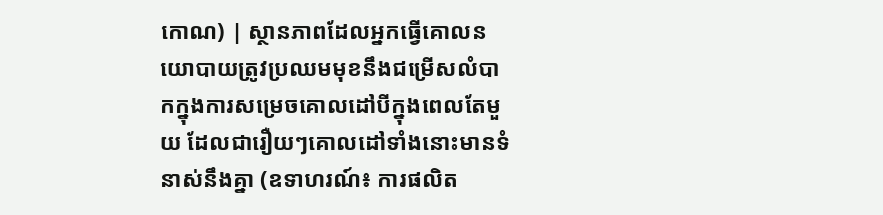កោណ) | ស្ថានភាពដែលអ្នកធ្វើគោលនយោបាយត្រូវប្រឈមមុខនឹងជម្រើសលំបាកក្នុងការសម្រេចគោលដៅបីក្នុងពេលតែមួយ ដែលជារឿយៗគោលដៅទាំងនោះមានទំនាស់នឹងគ្នា (ឧទាហរណ៍៖ ការផលិត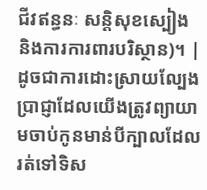ជីវឥន្ធនៈ សន្តិសុខស្បៀង និងការការពារបរិស្ថាន)។ | ដូចជាការដោះស្រាយល្បែងប្រាជ្ញាដែលយើងត្រូវព្យាយាមចាប់កូនមាន់បីក្បាលដែលរត់ទៅទិស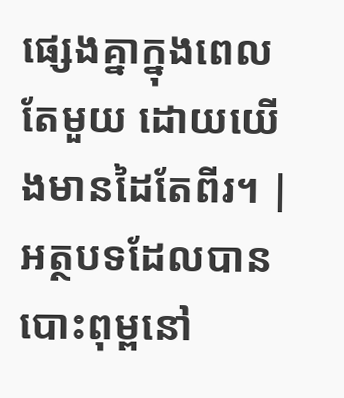ផ្សេងគ្នាក្នុងពេលតែមួយ ដោយយើងមានដៃតែពីរ។ |
អត្ថបទដែលបានបោះពុម្ពនៅ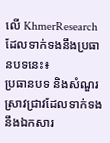លើ KhmerResearch ដែលទាក់ទងនឹងប្រធានបទនេះ៖
ប្រធានបទ និងសំណួរស្រាវជ្រាវដែលទាក់ទងនឹងឯកសារ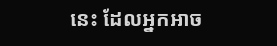នេះ ដែលអ្នកអាច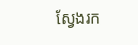ស្វែងរក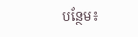បន្ថែម៖